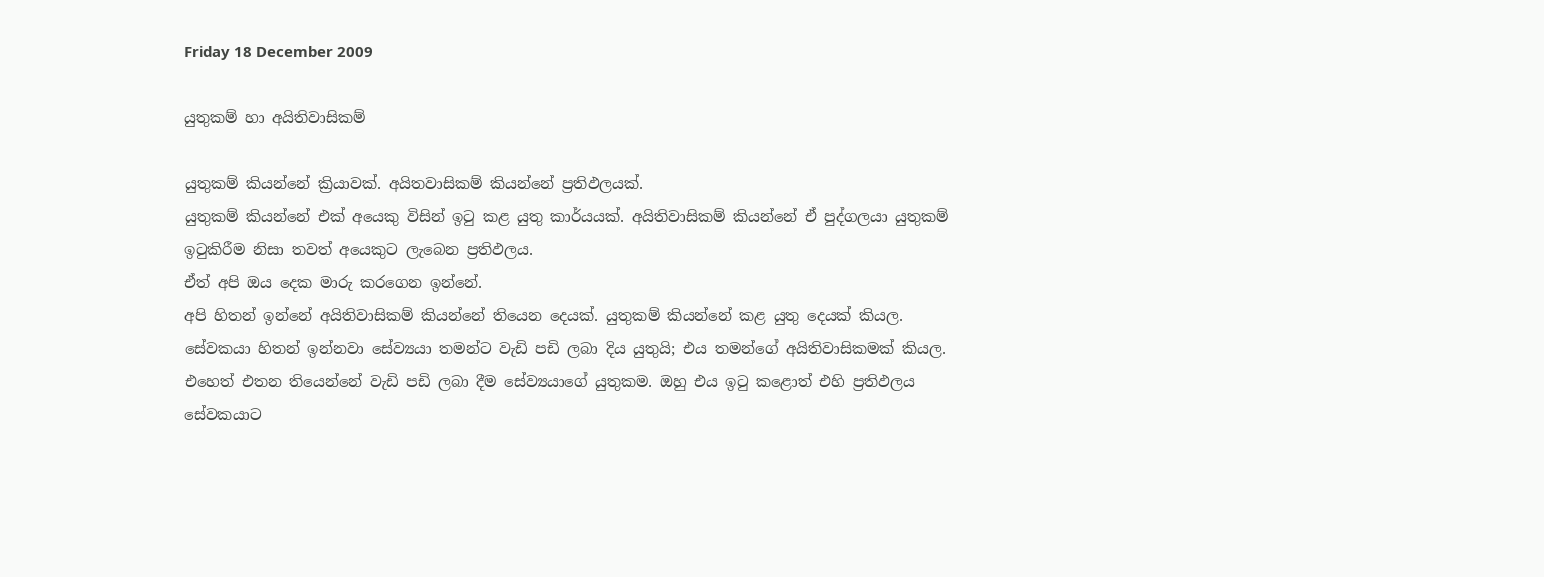Friday 18 December 2009

යුතුකම් හා අයිතිවාසිකම්

යුතුකම් කියන්නේ ක්‍රියාවක්. අයිතවාසිකම් කියන්නේ ප්‍රතිඵලයක්.
යුතුකම් කියන්නේ එක් අයෙකු විසින් ඉටු කළ යුතු කාර්යයක්. අයිතිවාසිකම් කියන්නේ ඒ පුද්ගලයා යුතුකම් ඉටුකිරීම නිසා තවත් අයෙකුට ලැබෙන ප්‍රතිඵලය.
ඒත් අපි ඔය දෙක මාරු කරගෙන ඉන්නේ.
අපි හිතන් ඉන්නේ අයිතිවාසිකම් කියන්නේ තියෙන දෙයක්. යුතුකම් කියන්නේ කළ යුතු දෙයක් කියල.
සේවකයා හිතන් ඉන්නවා සේව්‍යයා තමන්ට වැඩි පඩි ලබා දිය යුතුයි; එය තමන්ගේ අයිතිවාසිකමක් කියල. එහෙත් එතන තියෙන්නේ වැඩි පඩි ලබා දීම සේව්‍යයාගේ යුතුකම. ඔහු එය ඉටු කළොත් එහි ප්‍රතිඵලය සේවකයාට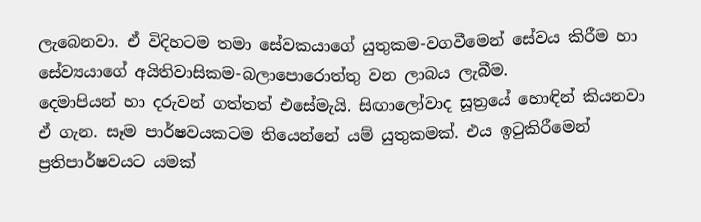ලැබෙනවා. ඒ විදිහටම තමා සේවකයාගේ යුතුකම-වගවීමෙන් සේවය කිරීම හා සේව්‍යයාගේ අයිතිවාසිකම-බලාපොරොත්තු වන ලාබය ලැබීම.
දෙමාපියන් හා දරුවන් ගත්තත් එසේමැයි. සිඟාලෝවාද සූත්‍රයේ හොඳින් කියනවා ඒ ගැන. සෑම පාර්ෂවයකටම තියෙන්නේ යම් යුතුකමක්. එය ඉටුකිරීමෙන් ප්‍රතිපාර්ෂවයට යමක්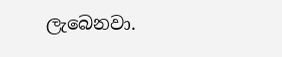ලැබෙනවා.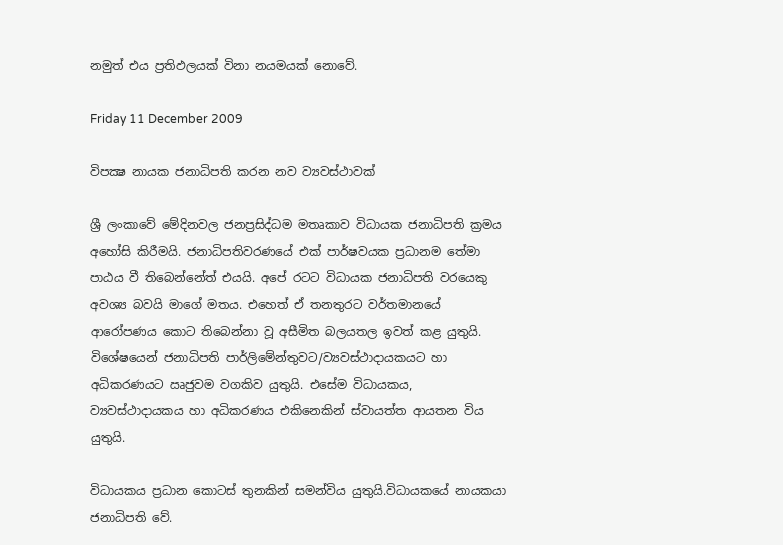නමුත් එය ප්‍රතිඵලයක් විනා නයමයක් නොවේ.

Friday 11 December 2009

විපක්‍ෂ නායක ජනාධිපති කරන නව ව්‍යවස්ථාවක්

ශ්‍රී ලංකාවේ මේදිනවල ජනප්‍රසිද්ධම මතෘකාව විධායක ජනාධිපති ක්‍රමය අහෝසි කිරීමයි. ජනාධිපතිවරණයේ එක් පාර්ෂවයක ප්‍රධානම තේමා පාඨය වී තිබෙන්නේත් එයයි. අපේ රටට විධායක ජනාධිපති වරයෙකු අවශ්‍ය බවයි මාගේ මතය. එහෙත් ඒ තනතුරට වර්තමානයේ ආරෝපණය කොට තිබෙන්නා වූ අසීමිත බලයතල ඉවත් කළ යුතුයි. විශේෂයෙන් ජනාධිපති පාර්ලිමේන්තුවට/ව්‍යවස්ථාදායකයට හා අධිකරණයට ඍජුවම වගකිව යුතුයි. එසේම විධායකය, ව්‍යවස්ථාදායකය හා අධිකරණය එකිනෙකින් ස්වායත්ත ආයතන විය යුතුයි.

විධායකය ප්‍රධාන කොටස් තුනකින් සමන්විය යුතුයි.විධායකයේ නායකයා ජනාධිපති වේ.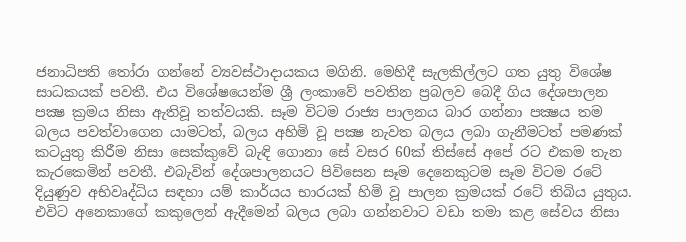ජනාධිපති තෝරා ගන්නේ ව්‍යවස්ථාදායකය මගිනි. මෙහිදී සැලකිල්ලට ගත යුතු විශේෂ සාධකයක් පවතී. එය විශේෂයෙන්ම ශ්‍රී ලංකාවේ පවතින ප්‍රබලව බෙදී ගිය දේශපාලන පක්‍ෂ ක්‍රමය නිසා ඇතිවූ තත්වයකි. සෑම විටම රාජ්‍ය පාලනය බාර ගන්නා පක්‍ෂය තම බලය පවත්වාගෙන යාමටත්, බලය අහිමි වූ පක්‍ෂ නැවත බලය ලබා ගැනීමටත් පමණක් කටයුතු කිරීම නිසා සෙක්කුවේ බැඳි ගොනා සේ වසර 60ක් තිස්සේ අපේ රට එකම තැන කැරකෙමින් පවතී. එබැවින් දේශපාලනයට පිවිසෙන සෑම දෙනෙකුටම සෑම විටම රටේ දියුණුව අභිවෘද්ධිය සඳහා යම් කාර්යය භාරයක් හිමි වූ පාලන ක්‍රමයක් රටේ තිබිය යුතුය. එවිට අනෙකාගේ කකුලෙන් ඇදීමෙන් බලය ලබා ගන්නවාට වඩා තමා කළ සේවය නිසා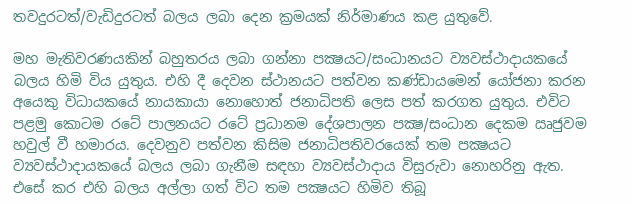තවදුරටත්/වැඩිදුරටත් බලය ලබා දෙන ක්‍රමයක් නිර්මාණය කළ යුතුවේ.

මහ මැතිවරණයකින් බහුතරය ලබා ගන්නා පක්‍ෂයට/සංධානයට ව්‍යවස්ථාදායකයේ බලය හිමි විය යුතුය. එහි දී දෙවන ස්ථානයට පත්වන කණ්ඩායමෙන් යෝජනා කරන අයෙකු විධායකයේ නායකායා නොහොත් ජනාධිපති ලෙස පත් කරගත යුතුය. එවිට පළමු කොටම රටේ පාලනයට රටේ ප්‍රධානම දේශපාලන පක්‍ෂ/සංධාන දෙකම ඍජුවම හවුල් වී හමාරය. දෙවනුව පත්වන කිසිම ජනාධිපතිවරයෙක් තම පක්‍ෂයට ව්‍යවස්ථාදායකයේ බලය ලබා ගැනීම සඳහා ව්‍යවස්ථාදාය විසුරුවා නොහරිනු ඇත. එසේ කර එහි බලය අල්ලා ගත් විට තම පක්‍ෂයට හිමිව තිබූ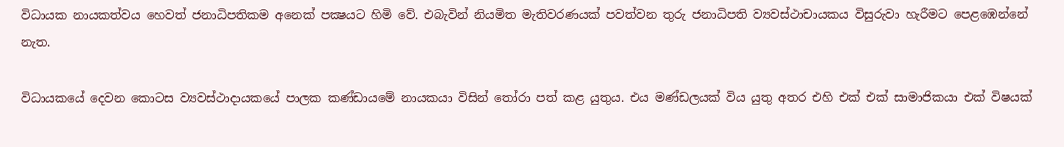විධායක නායකත්වය හෙවත් ජනාධිපතිකම අනෙක් පක්‍ෂයට හිමි වේ. එබැවින් නියමිත මැතිවරණයක් පවත්වන තුරු ජනාධිපති ව්‍යවස්ථාචායකය විසුරුවා හැරීමට පෙළඹෙන්නේ නැත.

විධායකයේ දෙවන කොටස ව්‍යවස්ථාදායකයේ පාලක කණ්ඩායමේ නායකයා විසින් තෝරා පත් කළ යුතුය. එය මණ්ඩලයක් විය යුතු අතර එහි එක් එක් සාමාජිකයා එක් විෂයක්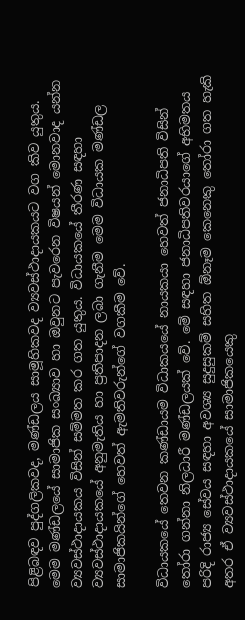පිළිබඳව පුද්ගලිකවද, මණ්ඩලය සාමූහිකවද ව්‍යවස්ථාදායකයට වග කිව යුතුය. මෙම මණ්ඩලයේ සාමාජික සංඛ්‍යාව හා ඔවුනට පැවරෙන විෂයන් මොනවාද යන්න ව්‍යවස්ථාදායකය විසින් සම්මත කර ගත යුතුය. විධායකයේ තීරණ සඳහා ව්‍යවස්ථාදායකයේ අනුමැතිය හා ප්‍රතිපාදන ලබා ගැනීම මෙම විධායක මණ්ඩල සාමාජිකයින්ගේ හෙවත් ඇමතිවරුන්ගේ වගකීම වේ.

විධායකයේ තෙවන කණ්ඩායම විධාකයයේ නායකයා හෙවත් ජනාධිපති විසින් තෝරා ගන්නා නිලධාරී මණ්ඩලයක් වේ. මේ සඳහා ජනාධිපතිවරයාගේ අභිමතය පරිදි රාජ්‍ය සේවය සඳහා අවශ්‍ය සුදුසුකම් සහිත ඕනෑම කෙනෙකු තෝරා ගත හැකි අතර ඒ ව්‍යවස්ථාදායකයේ සාමාජිකයෙකු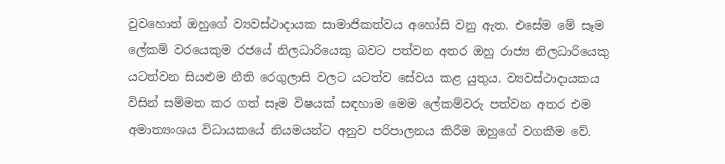වුවහොත් ඔහුගේ ව්‍යවස්ථාදායක සාමාජිකත්වය අහෝසි වනු ඇත. එසේම මේ සෑම ලේකම් වරයෙකුම රජයේ නිලධාරියෙකු බවට පත්වන අතර ඔහු රාජ්‍ය නිලධාරියෙකු යටත්වන සියළුම නීති රෙගුලාසි වලට යටත්ව සේවය කළ යුතුය. ව්‍යවස්ථාදායකය විසින් සම්මත කර ගත් සෑම විෂයක් සඳහාම මෙම ලේකම්වරු පත්වන අතර එම අමාත්‍යංශය විධායකයේ නියමයන්ට අනුව පරිපාලනය කිරීම ඔහුගේ වගකීම වේ.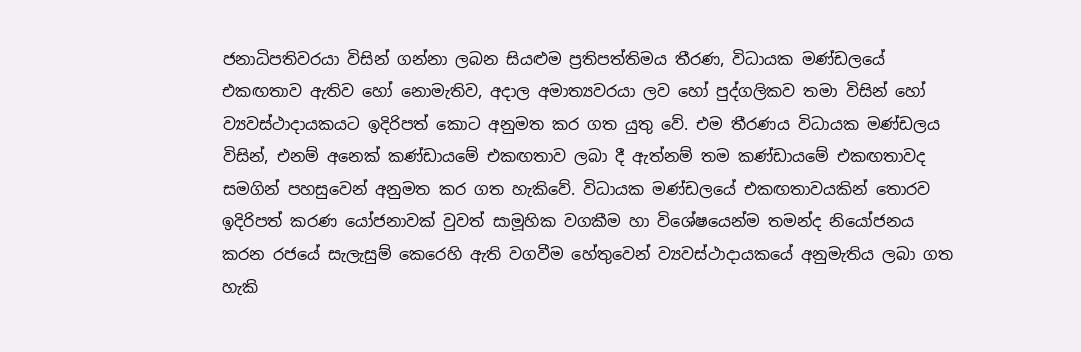ජනාධිපතිවරයා විසින් ගන්නා ලබන සියළුම ප්‍රතිපත්තිමය තීරණ, විධායක මණ්ඩලයේ එකඟතාව ඇතිව හෝ නොමැතිව, අදාල අමාත්‍යවරයා ලව හෝ පුද්ගලිකව තමා විසින් හෝ ව්‍යවස්ථාදායකයට ඉදිරිපත් කොට අනුමත කර ගත යුතු වේ. එම තීරණය විධායක මණ්ඩලය විසින්, එනම් අනෙක් කණ්ඩායමේ එකඟතාව ලබා දී ඇත්නම් තම කණ්ඩායමේ එකඟතාවද සමගින් පහසුවෙන් අනුමත කර ගත හැකිවේ. විධායක මණ්ඩලයේ එකඟතාවයකින් තොරව ඉදිරිපත් කරණ යෝජනාවක් වුවත් සාමූහික වගකීම හා විශේෂයෙන්ම තමන්ද නියෝජනය කරන රජයේ සැලැසුම් කෙරෙහි ඇති වගවීම හේතුවෙන් ව්‍යවස්ථාදායකයේ අනුමැතිය ලබා ගත හැකි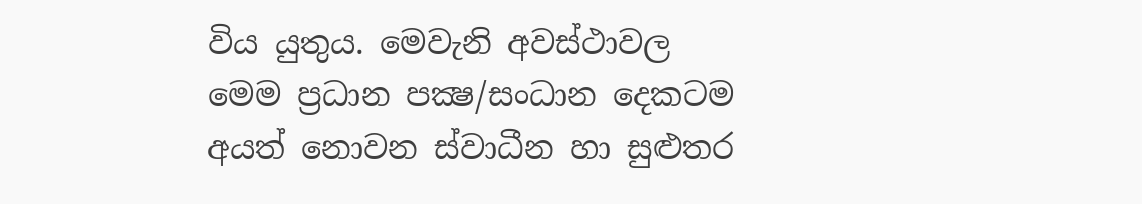විය යුතුය. මෙවැනි අවස්ථාවල මෙම ප්‍රධාන පක්‍ෂ/සංධාන දෙකටම අයත් නොවන ස්වාධීන හා සුළුතර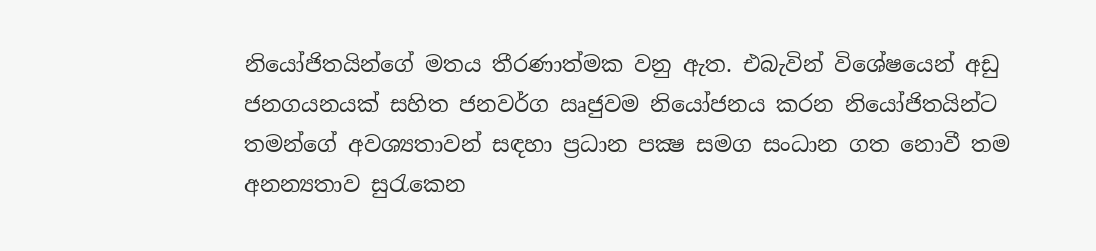නියෝජිතයින්ගේ මතය තීරණාත්මක වනු ඇත. එබැවින් විශේෂයෙන් අඩු ජනගයනයක් සහිත ජනවර්ග ඍජුවම නියෝජනය කරන නියෝජිතයින්ට තමන්ගේ අවශ්‍යතාවන් සඳහා ප්‍රධාන පක්‍ෂ සමග සංධාන ගත නොවී තම අනන්‍යතාව සුරැකෙන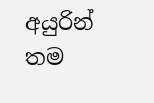අයුරින් තම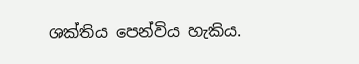ශක්තිය පෙන්විය හැකිය.